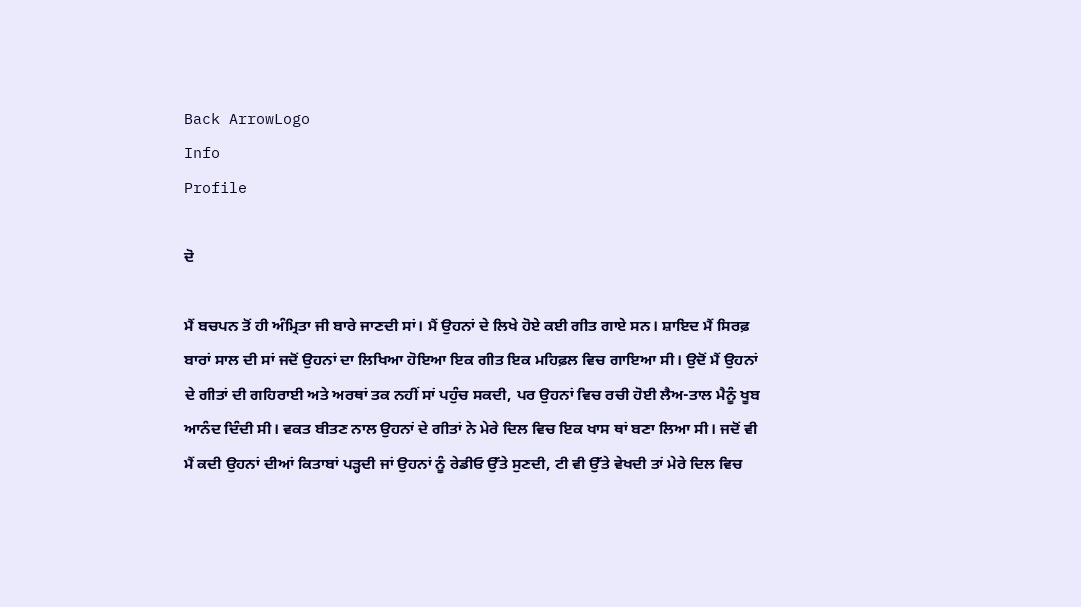Back ArrowLogo
Info
Profile

ਦੋ

ਮੈਂ ਬਚਪਨ ਤੋਂ ਹੀ ਅੰਮ੍ਰਿਤਾ ਜੀ ਬਾਰੇ ਜਾਣਦੀ ਸਾਂ। ਮੈਂ ਉਹਨਾਂ ਦੇ ਲਿਖੇ ਹੋਏ ਕਈ ਗੀਤ ਗਾਏ ਸਨ। ਸ਼ਾਇਦ ਮੈਂ ਸਿਰਫ਼ ਬਾਰਾਂ ਸਾਲ ਦੀ ਸਾਂ ਜਦੋਂ ਉਹਨਾਂ ਦਾ ਲਿਖਿਆ ਹੋਇਆ ਇਕ ਗੀਤ ਇਕ ਮਹਿਫ਼ਲ ਵਿਚ ਗਾਇਆ ਸੀ। ਉਦੋਂ ਮੈਂ ਉਹਨਾਂ ਦੇ ਗੀਤਾਂ ਦੀ ਗਹਿਰਾਈ ਅਤੇ ਅਰਥਾਂ ਤਕ ਨਹੀਂ ਸਾਂ ਪਹੁੰਚ ਸਕਦੀ, ਪਰ ਉਹਨਾਂ ਵਿਚ ਰਚੀ ਹੋਈ ਲੈਅ-ਤਾਲ ਮੈਨੂੰ ਖੂਬ ਆਨੰਦ ਦਿੰਦੀ ਸੀ। ਵਕਤ ਬੀਤਣ ਨਾਲ ਉਹਨਾਂ ਦੇ ਗੀਤਾਂ ਨੇ ਮੇਰੇ ਦਿਲ ਵਿਚ ਇਕ ਖਾਸ ਥਾਂ ਬਣਾ ਲਿਆ ਸੀ। ਜਦੋਂ ਵੀ ਮੈਂ ਕਦੀ ਉਹਨਾਂ ਦੀਆਂ ਕਿਤਾਬਾਂ ਪੜ੍ਹਦੀ ਜਾਂ ਉਹਨਾਂ ਨੂੰ ਰੇਡੀਓ ਉੱਤੇ ਸੁਣਦੀ, ਟੀ ਵੀ ਉੱਤੇ ਵੇਖਦੀ ਤਾਂ ਮੇਰੇ ਦਿਲ ਵਿਚ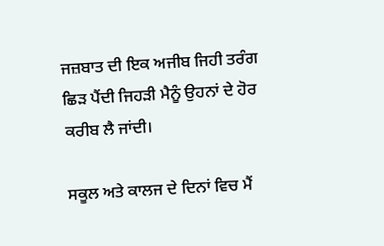ਜਜ਼ਬਾਤ ਦੀ ਇਕ ਅਜੀਬ ਜਿਹੀ ਤਰੰਗ ਛਿੜ ਪੈਂਦੀ ਜਿਹੜੀ ਮੈਨੂੰ ਉਹਨਾਂ ਦੇ ਹੋਰ ਕਰੀਬ ਲੈ ਜਾਂਦੀ।

ਸਕੂਲ ਅਤੇ ਕਾਲਜ ਦੇ ਦਿਨਾਂ ਵਿਚ ਮੈਂ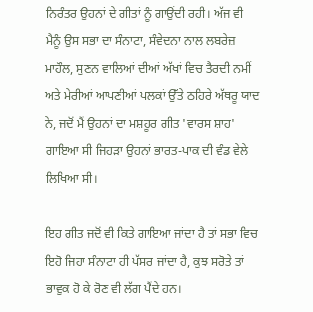ਨਿਰੰਤਰ ਉਹਨਾਂ ਦੇ ਗੀਤਾਂ ਨੂੰ ਗਾਉਂਦੀ ਰਹੀ। ਅੱਜ ਵੀ ਮੈਨੂੰ ਉਸ ਸਭਾ ਦਾ ਸੰਨਾਟਾ, ਸੰਵੇਦਨਾ ਨਾਲ ਲਬਰੇਜ਼ ਮਾਹੌਲ, ਸੁਣਨ ਵਾਲਿਆਂ ਦੀਆਂ ਅੱਖਾਂ ਵਿਚ ਤੈਰਦੀ ਨਮੀਂ ਅਤੇ ਮੇਰੀਆਂ ਆਪਣੀਆਂ ਪਲਕਾਂ ਉੱਤੇ ਠਹਿਰੇ ਅੱਥਰੂ ਯਾਦ ਨੇ, ਜਦੋਂ ਮੈਂ ਉਹਨਾਂ ਦਾ ਮਸ਼ਹੂਰ ਗੀਤ 'ਵਾਰਸ ਸ਼ਾਹ' ਗਾਇਆ ਸੀ ਜਿਹੜਾ ਉਹਨਾਂ ਭਾਰਤ-ਪਾਕ ਦੀ ਵੰਡ ਵੇਲੇ ਲਿਖਿਆ ਸੀ।

ਇਹ ਗੀਤ ਜਦੋਂ ਵੀ ਕਿਤੇ ਗਾਇਆ ਜਾਂਦਾ ਹੈ ਤਾਂ ਸਭਾ ਵਿਚ ਇਹੋ ਜਿਹਾ ਸੰਨਾਟਾ ਹੀ ਪੱਸਰ ਜਾਂਦਾ ਹੈ, ਕੁਝ ਸਰੋਤੇ ਤਾਂ ਭਾਵੁਕ ਹੋ ਕੇ ਰੋਣ ਵੀ ਲੱਗ ਪੈਂਦੇ ਹਨ।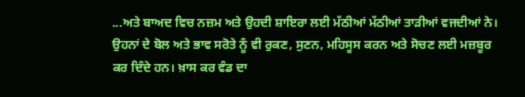...ਅਤੇ ਬਾਅਦ ਵਿਚ ਨਜ਼ਮ ਅਤੇ ਉਹਦੀ ਸ਼ਾਇਰਾ ਲਈ ਮੱਠੀਆਂ ਮੱਠੀਆਂ ਤਾੜੀਆਂ ਵਜਦੀਆਂ ਨੇ। ਉਹਨਾਂ ਦੇ ਬੋਲ ਅਤੇ ਭਾਵ ਸਰੋਤੇ ਨੂੰ ਵੀ ਰੁਕਣ, ਸੁਣਨ, ਮਹਿਸੂਸ ਕਰਨ ਅਤੇ ਸੋਚਣ ਲਈ ਮਜ਼ਬੂਰ ਕਰ ਦਿੰਦੇ ਹਨ। ਖ਼ਾਸ ਕਰ ਵੰਡ ਦਾ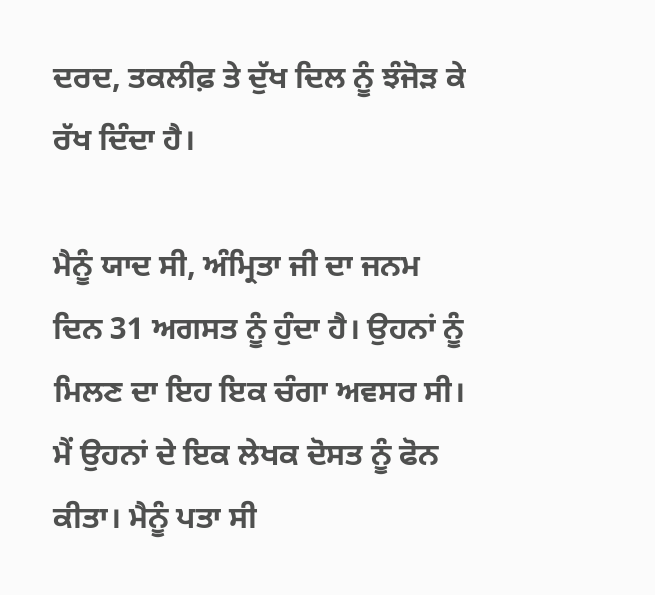ਦਰਦ, ਤਕਲੀਫ਼ ਤੇ ਦੁੱਖ ਦਿਲ ਨੂੰ ਝੰਜੋੜ ਕੇ ਰੱਖ ਦਿੰਦਾ ਹੈ।

ਮੈਨੂੰ ਯਾਦ ਸੀ, ਅੰਮ੍ਰਿਤਾ ਜੀ ਦਾ ਜਨਮ ਦਿਨ 31 ਅਗਸਤ ਨੂੰ ਹੁੰਦਾ ਹੈ। ਉਹਨਾਂ ਨੂੰ ਮਿਲਣ ਦਾ ਇਹ ਇਕ ਚੰਗਾ ਅਵਸਰ ਸੀ। ਮੈਂ ਉਹਨਾਂ ਦੇ ਇਕ ਲੇਖਕ ਦੋਸਤ ਨੂੰ ਫੋਨ ਕੀਤਾ। ਮੈਨੂੰ ਪਤਾ ਸੀ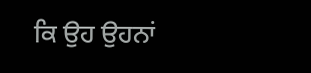ਕਿ ਉਹ ਉਹਨਾਂ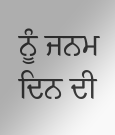ਨੂੰ ਜਨਮ ਦਿਨ ਦੀ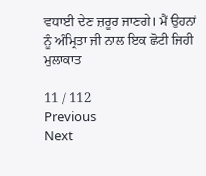ਵਧਾਈ ਦੇਣ ਜ਼ਰੂਰ ਜਾਣਗੇ। ਮੈਂ ਉਹਨਾਂ ਨੂੰ ਅੰਮ੍ਰਿਤਾ ਜੀ ਨਾਲ ਇਕ ਛੋਟੀ ਜਿਹੀ ਮੁਲਾਕਾਤ

11 / 112
Previous
Next